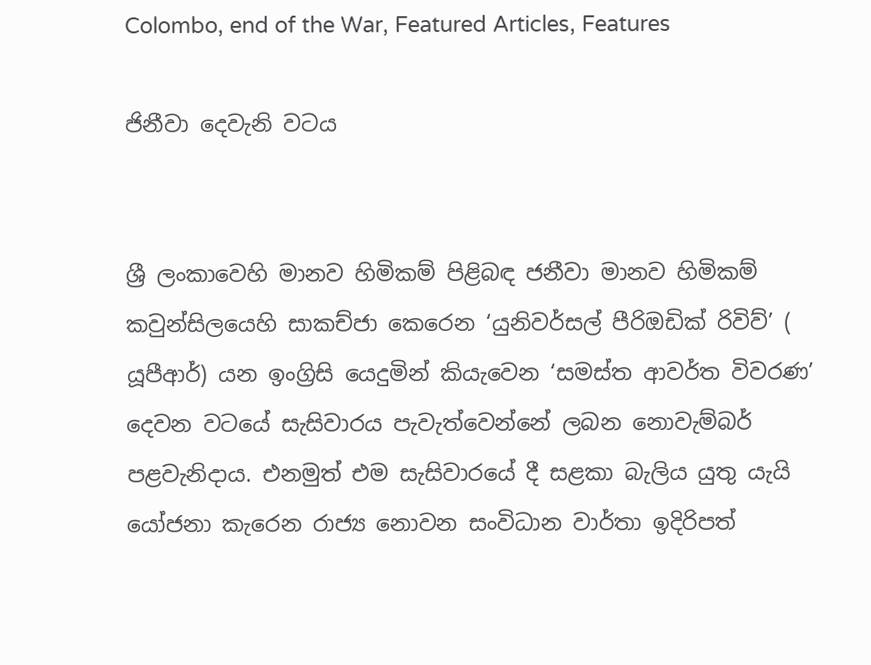Colombo, end of the War, Featured Articles, Features

ජිනීවා දෙවැනි වටය


ශ්‍රී ලංකාවෙහි මානව හිමිකම් පිළිබඳ ජනීවා මානව හිමිකම් කවුන්සිලයෙහි සාකච්ජා කෙරෙන ‘යුනිවර්සල් පීරිඔඩික් රිවිව්’ ( යූපීආර්) යන ඉංග්‍රිසි යෙදුමින් කියැවෙන ‘සමස්ත ආවර්ත විවරණ’ දෙවන වටයේ සැසිවාරය පැවැත්වෙන්නේ ලබන නොවැම්බර් පළවැනිදාය. එනමුත් එම සැසිවාරයේ දී සළකා බැලිය යුතු යැයි යෝජනා කැරෙන රාජ්‍ය නොවන සංවිධාන වාර්තා ඉදිරිපත්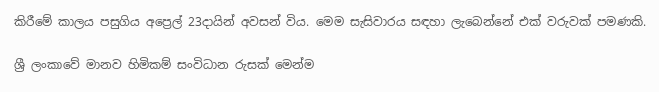කිරීමේ කාලය පසුගිය අප්‍රෙල් 23දායින් අවසන් විය. මෙම සැසිවාරය සඳහා ලැබෙන්නේ එක් වරුවක් පමණකි.

ශ්‍රී ලංකාවේ මානව හිමිකම් සංවිධාන රුසක් මෙන්ම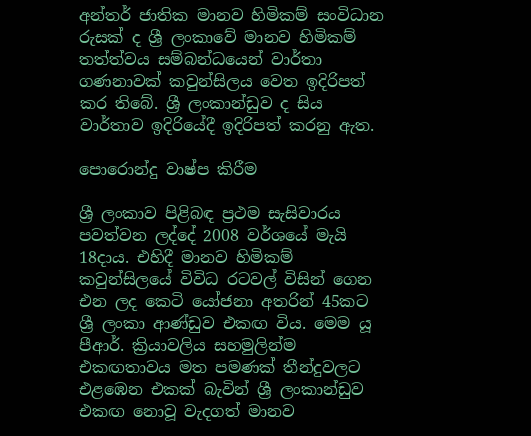අන්තර් ජාතික මානව හිමිකම් සංවිධාන රුසක් ද ශ්‍රී ලංකාවේ මානව හිමිකම් තත්ත්වය සම්බන්ධයෙන් වාර්තා ගණනාවක් කවුන්සිලය වෙත ඉදිරිපත් කර තිබේ. ශ්‍රී ලංකාන්ඩුව ද සිය වාර්තාව ඉදිරියේදී ඉදිරිපත් කරනු ඇත.

පොරොන්දු වාෂ්ප කිරීම

ශ්‍රී ලංකාව පිළිබඳ ප්‍රථම සැසිවාරය පවත්වන ලද්දේ 2008 වර්ශයේ මැයි 18දාය. එහිදී මානව හිමිකම් කවුන්සිලයේ විවිධ රටවල් විසින් ගෙන එන ලද කෙටි යෝජනා අතරින් 45කට ශ්‍රී ලංකා ආණ්ඩුව එකඟ විය. මෙම යූ පීආර්. ක්‍රියාවලිය සහමුලින්ම එකඟතාවය මත පමණක් තීන්දුවලට එළඹෙන එකක් බැවින් ශ්‍රී ලංකාන්ඩුව එකඟ නොවූ වැදගත් මානව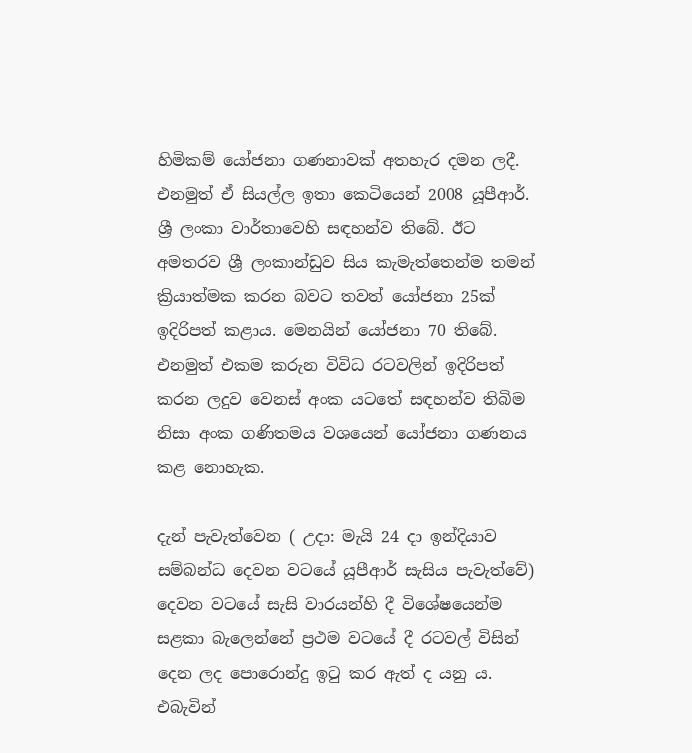හිමිකම් යෝජනා ගණනාවක් අතහැර දමන ලදී. එනමුත් ඒ සියල්ල ඉතා කෙටියෙන් 2008 යූපීආර්. ශ්‍රී ලංකා වාර්තාවෙහි සඳහන්ව තිබේ. ඊට අමතරව ශ්‍රී ලංකාන්ඩුව සිය කැමැත්තෙන්ම තමන් ක්‍රියාත්මක කරන බවට තවත් යෝජනා 25ක් ඉදිරිපත් කළාය. මෙනයින් යෝජනා 70 තිබේ. එනමුත් එකම කරුන විවිධ රටවලින් ඉදිරිපත් කරන ලදුව වෙනස් අංක යටතේ සඳහන්ව තිබිම නිසා අංක ගණිතමය වශයෙන් යෝජනා ගණනය කළ නොහැක.

දැන් පැවැත්වෙන ( උදා: මැයි 24 දා ඉන්දියාව සම්බන්ධ දෙවන වටයේ යූපීආර් සැසිය පැවැත්වේ) දෙවන වටයේ සැසි වාරයන්හි දී විශේෂයෙන්ම සළකා බැලෙන්නේ ප්‍රථම වටයේ දී රටවල් විසින් දෙන ලද පොරොන්දු ඉටු කර ඇත් ද යනු ය. එබැවින්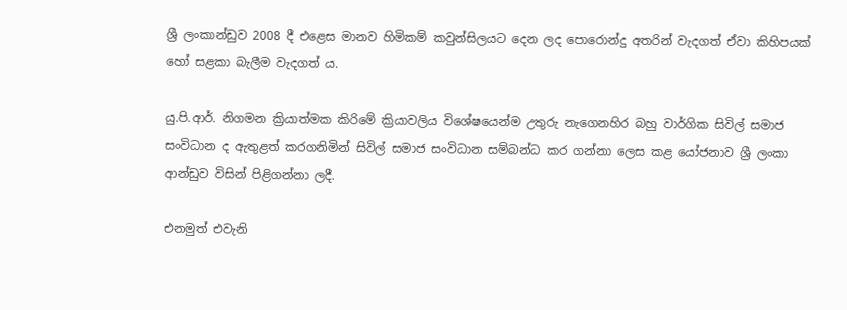ශ්‍රී ලංකාන්ඩුව 2008 දී එළෙස මානව හිමිකම් කවුන්සිලයට දෙන ලද පොරොන්දු අතරින් වැදගත් ඒවා කිහිපයක් හෝ සළකා බැලීම වැදගත් ය.

යු.පි.ආර්. නිගමන ක්‍රියාත්මක කිරිමේ ක්‍රියාවලිය විශේෂයෙන්ම උතුරු නැගෙනහිර බහු වාර්ගික සිවිල් සමාජ සංවිධාන ද ඇතුළත් කරගනිමින් සිවිල් සමාජ සංවිධාන සම්බන්ධ කර ගන්නා ලෙස කළ යෝජනාව ශ්‍රී ලංකා ආන්ඩුව විසින් පිළිගන්නා ලදී.

එනමුත් එවැනි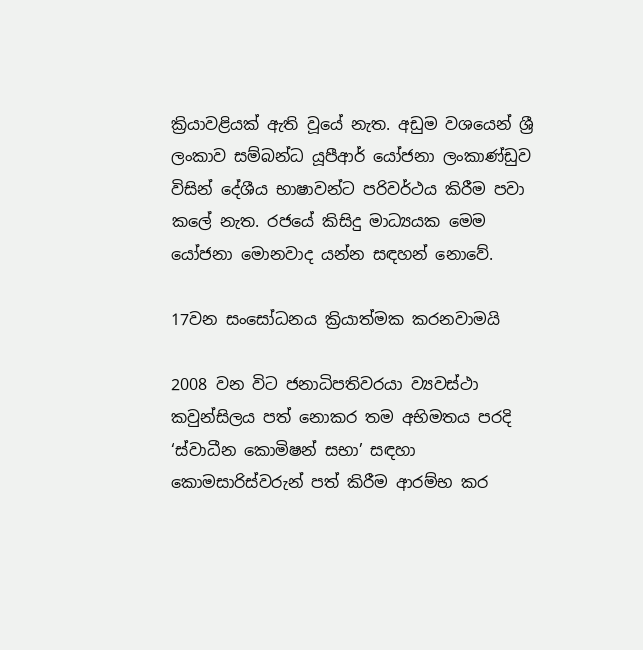ක්‍රියාවළියක් ඇති වූයේ නැත. අඩුම වශයෙන් ශ්‍රී ලංකාව සම්බන්ධ යූපීආර් යෝජනා ලංකාණ්ඩුව විසින් දේශීය භාෂාවන්ට පරිවර්ථය කිරීම පවා කලේ නැත. රජයේ කිසිදු මාධ්‍යයක මෙම යෝජනා මොනවාද යන්න සඳහන් නොවේ.

17වන සංසෝධනය ක්‍රියාත්මක කරනවාමයි

2008 වන විට ජනාධිපතිවරයා ව්‍යවස්ථා කවුන්සිලය පත් නොකර තම අභිමතය පරදි ‘ස්වාධීන කොමිෂන් සභා’ සඳහා කොමසාරිස්වරුන් පත් කිරීම ආරම්භ කර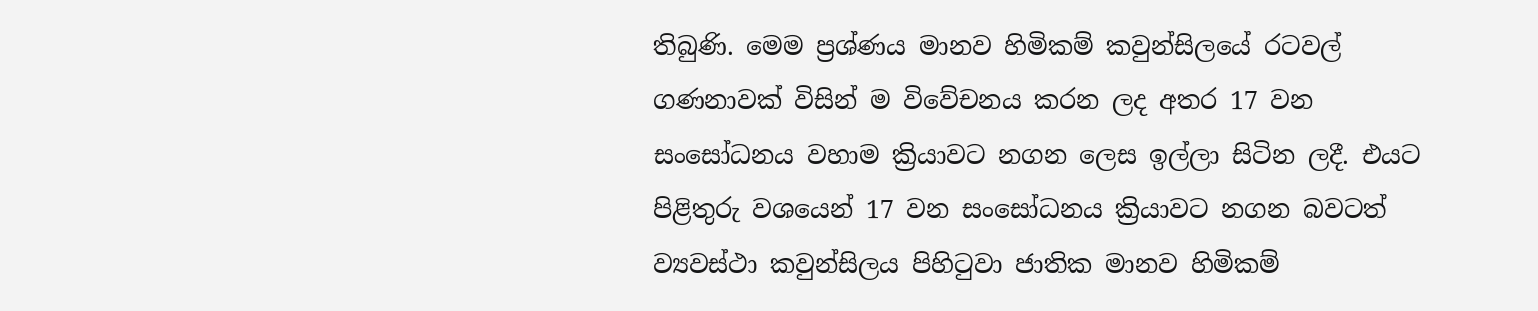තිබුණි. මෙම ප්‍රශ්ණය මානව හිමිකම් කවුන්සිලයේ රටවල් ගණනාවක් විසින් ම විවේචනය කරන ලද අතර 17 වන සංසෝධනය වහාම ක්‍රියාවට නගන ලෙස ඉල්ලා සිටින ලදී. එයට පිළිතුරු වශයෙන් 17 වන සංසෝධනය ක්‍රියාවට නගන බවටත් ව්‍යවස්ථා කවුන්සිලය පිහිටුවා ජාතික මානව හිමිකම්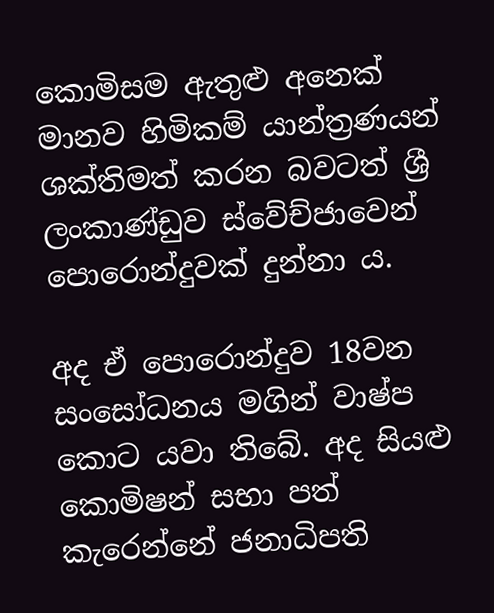කොමිසම ඇතුළු අනෙක් මානව හිමිකම් යාන්ත්‍රණයන් ශක්තිමත් කරන බවටත් ශ්‍රී ලංකාණ්ඩුව ස්වේච්ජාවෙන් පොරොන්දුවක් දුන්නා ය.

අද ඒ පොරොන්දුව 18වන සංසෝධනය මගින් වාෂ්ප කොට යවා තිබේ. අද සියළු කොමිෂන් සභා පත් කැරෙන්නේ ජනාධිපති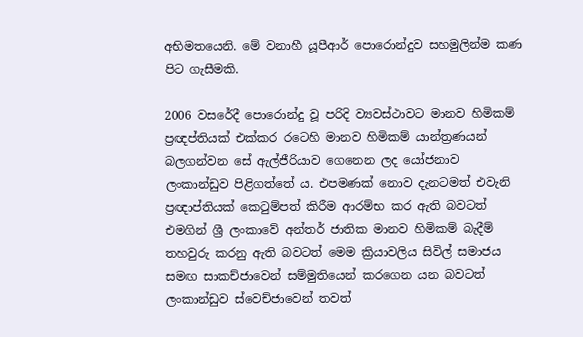අභිමතයෙනි. මේ වනාහී යූපීආර් පොරොන්දුව සහමුලින්ම කණ පිට ගැසීමකි.

2006 වසරේදී පොරොන්දු වූ පරිදි ව්‍යවස්ථාවට මානව හිමිකම් ප්‍රඥප්තියක් එක්කර රටෙහි මානව හිමිකම් යාන්ත්‍රණයන් බලගන්වන සේ ඇල්ජීරියාව ගෙනෙන ලද යෝජනාව ලංකාන්ඩුව පිළිගත්තේ ය. එපමණක් නොව දැනටමත් එවැනි ප්‍රඥාප්තියක් කෙටුම්පත් කිරීම ආරම්භ කර ඇති බවටත් එමගින් ශ්‍රී ලංකාවේ අන්තර් ජාතික මානව හිමිකම් බැදීම් තහවුරු කරනු ඇති බවටත් මෙම ක්‍රියාවලිය සිවිල් සමාජය සමඟ සාකච්ජාවෙන් සම්මුතියෙන් කරගෙන යන බවටත් ලංකාන්ඩුව ස්වෙච්ජාවෙන් තවත්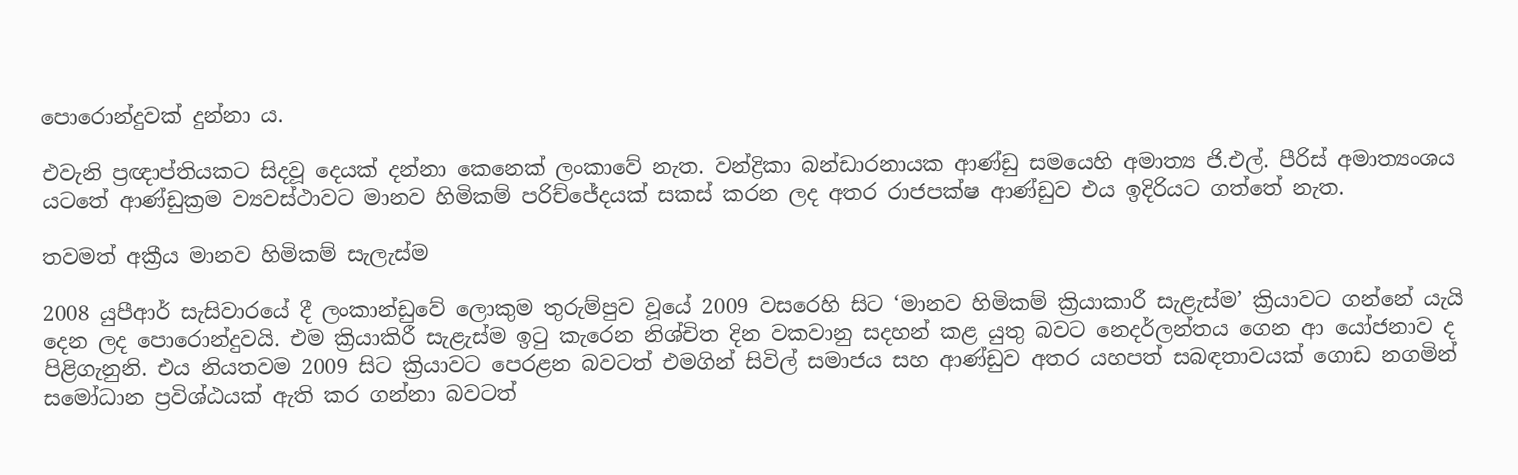පොරොන්දුවක් දුන්නා ය.

එවැනි ප්‍රඥාප්තියකට සිදවූ දෙයක් දන්නා කෙනෙක් ලංකාවේ නැත. වන්ද්‍රිකා බන්ඩාරනායක ආණ්ඩු සමයෙහි අමාත්‍ය ජි.එල්. පීරිස් අමාත්‍යංශය යටතේ ආණ්ඩුක්‍රම ව්‍යවස්ථාවට මානව හිමිකම් පරිච්ජේදයක් සකස් කරන ලද අතර රාජපක්ෂ ආණ්ඩුව එය ඉදිරියට ගත්තේ නැත.

තවමත් අක්‍රීය මානව හිමිකම් සැලැස්ම

2008 යුපීආර් සැසිවාරයේ දී ලංකාන්ඩුවේ ලොකුම තුරුම්පුව වූයේ 2009 වසරෙහි සිට ‘මානව හිමිකම් ක්‍රියාකාරී සැළැස්ම’ ක්‍රියාවට ගන්නේ යැයි දෙන ලද පොරොන්දුවයි. එම ක්‍රියාකිරී සැළැස්ම ඉටු කැරෙන නිශ්චිත දින වකවානු සදහන් කළ යුතු බවට නෙදර්ලන්තය ගෙන ආ යෝජනාව ද පිළිගැනුනි. එය නියතවම 2009 සිට ක්‍රියාවට පෙරළන බවටත් එමගින් සිවිල් සමාජය සහ ආණ්ඩුව අතර යහපත් සබඳතාවයක් ගොඩ නගමින් සමෝධාන ප්‍රවිශ්ඨයක් ඇති කර ගන්නා බවටත්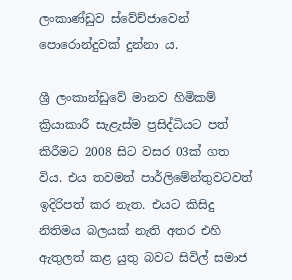ලංකාණ්ඩුව ස්වේච්ජාවෙන් පොරොන්දුවක් දුන්නා ය.

ශ්‍රී ලංකාන්ඩුවේ මානව හිමිකම් ක්‍රියාකාරී සැළැස්ම ප්‍රසිද්ධියට පත් කිරීමට 2008 සිට වසර 03ක් ගත විය. එය තවමත් පාර්ලිමේන්තුවටවත් ඉදිරිපත් කර නැත. එයට කිසිදු නිතිමය බලයක් නැති අතර එහි ඇතුලත් කළ යුතු බවට සිවිල් සමාජ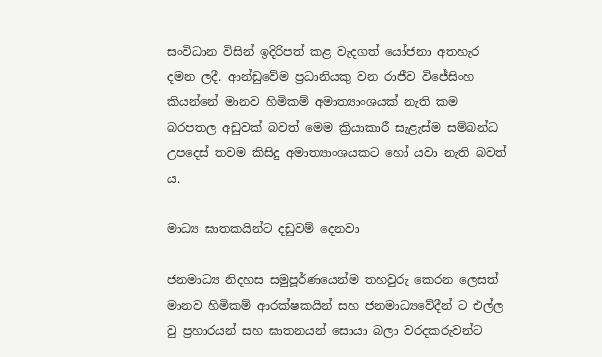සංවිධාන විසින් ඉදිරිපත් කළ වැදගත් යෝජනා අතහැර දමන ලදී. ආන්ඩුවේම ප්‍රධානියකු වන රාජීව විජේසිංහ කියන්නේ මානව හිමිකම් අමාත්‍යාංශයක් නැති කම බරපතල අඩුවක් බවත් මෙම ක්‍රියාකාරී සැළැස්ම සම්බන්ධ උපදෙස් තවම කිසිදු අමාත්‍යාංශයකට හෝ යවා නැති බවත් ය.

මාධ්‍ය ඝාතකයින්ට දඩුවම් දෙනවා

ජනමාධ්‍ය නිදහස සමුපූර්ණයෙන්ම තහවුරු කෙරන ලෙසත් මානව හිමිකම් ආරක්ෂකයින් සහ ජනමාධ්‍යවේදීන් ට එල්ල වු ප්‍රහාරයන් සහ ඝාතනයන් සොයා බලා වරදකරුවන්ට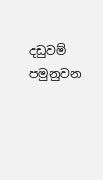දඩුවම් පමුනුවන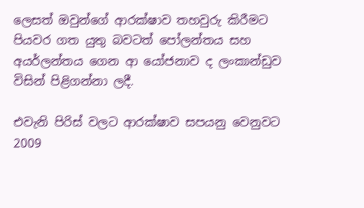ලෙසත් ඔවුන්ගේ ආරක්ෂාව තහවුරු කිරීමට පියවර ගත යුතු බවටත් පෝලන්තය සහ අයර්ලන්තය ගෙන ආ යෝජනාව ද ලංකාන්ඩුව විසින් පිළිගන්නා ලදී.

එවැනි පිරිස් වලට ආරක්ෂාව සපයනු වෙනුවට 2009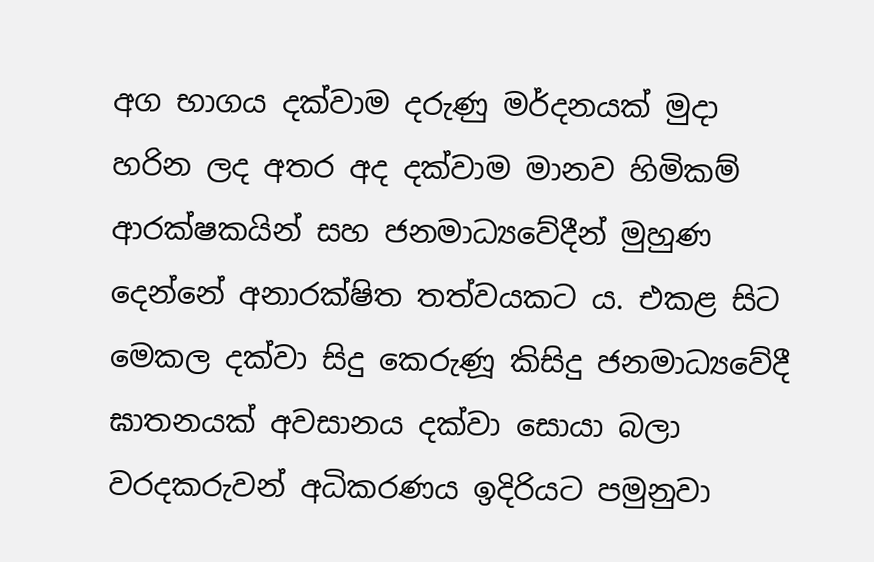අග භාගය දක්වාම දරුණු මර්දනයක් මුදා හරින ලද අතර අද දක්වාම මානව හිමිකම් ආරක්ෂකයින් සහ ජනමාධ්‍යවේදීන් මුහුණ දෙන්නේ අනාරක්ෂිත තත්වයකට ය. එකළ සිට මෙකල දක්වා සිදු කෙරුණූ කිසිදු ජනමාධ්‍යවේදී ඝාතනයක් අවසානය දක්වා සොයා බලා වරදකරුවන් අධිකරණය ඉදිරියට පමුනුවා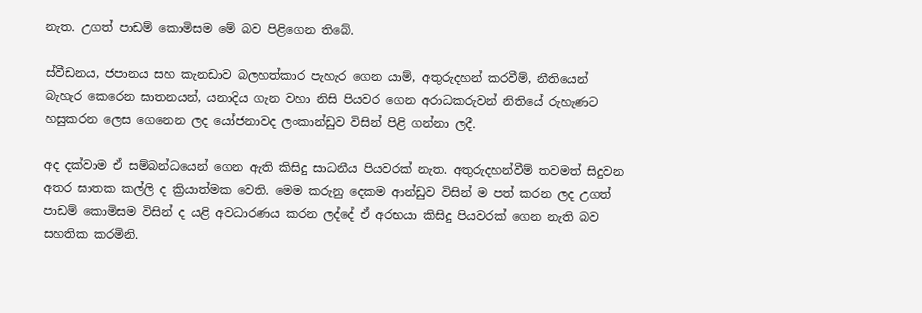නැත. උගත් පාඩම් කොමිසම මේ බව පිළිගෙන තිබේ.

ස්වීඩනය, ජපානය සහ කැනඩාව බලහත්කාර පැහැර ගෙන යාම්, අතුරුදහන් කරවීම්, නීතියෙන් බැහැර කෙරෙන ඝාතනයන්, යනාදිය ගැන වහා නිසි පියවර ගෙන අරාධකරුවන් නිතියේ රුහැණට හසුකරන ලෙස ගෙනෙන ලද යෝජනාවද ලංකාන්ඩුව විසින් පිළි ගන්නා ලදී.

අද දක්වාම ඒ සම්බන්ධයෙන් ගෙන ඇති කිසිදු සාධනීය පියවරක් නැත. අතුරුදහන්වීම් තවමත් සිදුවන අතර ඝාතක කල්ලි ද ක්‍රියාත්මක වෙති. මෙම කරුනු දෙකම ආන්ඩුව විසින් ම පත් කරන ලද උගත් පාඩම් කොමිසම විසින් ද යළි අවධාරණය කරන ලද්දේ ඒ අරභයා කිසිදු පියවරක් ගෙන නැති බව සහතික කරමිනි.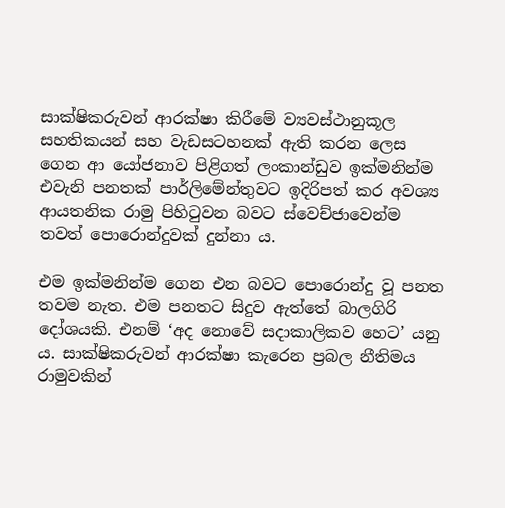සාක්ෂිකරුවන් ආරක්ෂා කිරීමේ ව්‍යවස්ථානුකූල සහතිකයන් සහ වැඩසටහනක් ඇති කරන ලෙස ගෙන ආ යෝජනාව පිළිගත් ලංකාන්ඩුව ඉක්මනින්ම එවැනි පනතක් පාර්ලිමේන්තුවට ඉදිරිපත් කර අවශ්‍ය ආයතනික රාමු පිහිටුවන බවට ස්වෙච්ජාවෙන්ම තවත් පොරොන්දුවක් දුන්නා ය.

එම ඉක්මනින්ම ගෙන එන බවට පොරොන්දු වූ පනත තවම නැත. එම පනතට සිදුව ඇත්තේ බාලගිරි දෝශයකි. එනම් ‘අද නොවේ සදාකාලිකව හෙට’ යනු ය. සාක්ෂිකරුවන් ආරක්ෂා කැරෙන ප්‍රබල නීතිමය රාමුවකින්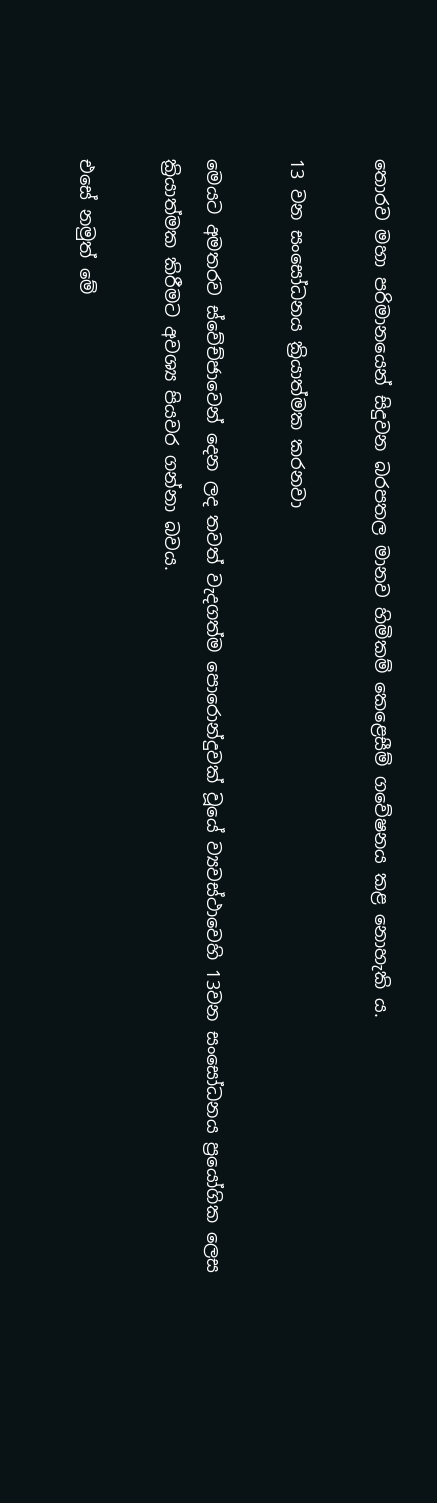තොරව මහා පරිමානයෙන් සිදුවන බරපතල මානව හිමිකම් කෙළෙසීම් ගවේෂනය කළ නොහැකි ය.

13 වන සංසෝධනය ක්‍රියාත්මක කරනවා

මෙයට අමතරව ස්වේච්ජාවෙන් දෙන ලද තවත් වැදගත්ම පොරොන්දුවක් වූයේ ව්‍යවස්ථාවෙහි 13වන සංසෝධනය ප්‍රයෝගික ලෙස ක්‍රියාත්මක කිරීමට අවශ්‍ය පියවර ගන්නා බවය.

එසේ නමුත් මේ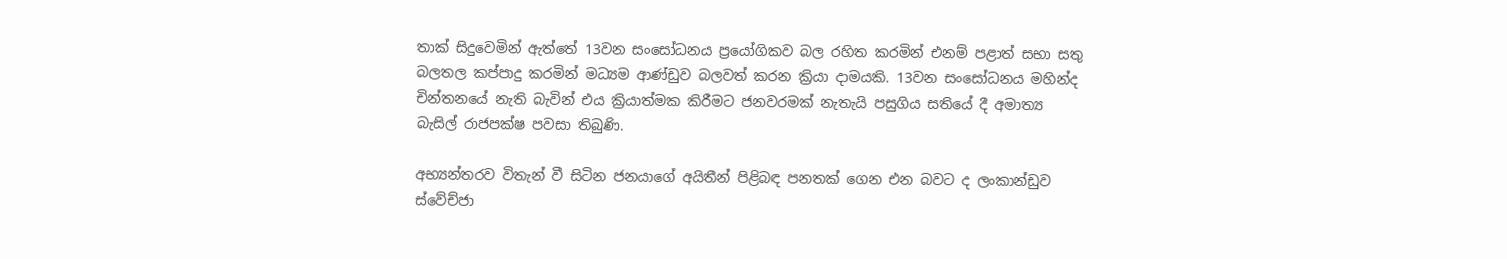තාක් සිදුවෙමින් ඇත්තේ 13වන සංසෝධනය ප්‍රයෝගිකව බල රහිත කරමින් එනම් පළාත් සභා සතු බලතල කප්පාදු කරමින් මධ්‍යම ආණ්ඩුව බලවත් කරන ක්‍රියා දාමයකි. 13වන සංසෝධනය මහින්ද චින්තනයේ නැති බැවින් එය ක්‍රියාත්මක කිරීමට ජනවරමක් නැතැයි පසුගිය සතියේ දී අමාත්‍ය බැසිල් රාජපක්ෂ පවසා තිබුණි.

අභ්‍යන්තරව විතැන් වී සිටින ජනයාගේ අයිතීන් පිළිබඳ පනතක් ගෙන එන බවට ද ලංකාන්ඩුව ස්වේච්ජා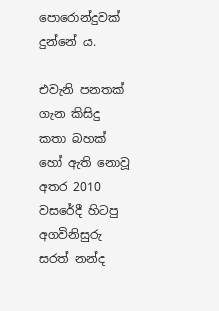පොරොන්දුවක් දුන්නේ ය.

එවැනි පනතක් ගැන කිසිදු කතා බහක් හෝ ඇති නොවූ අතර 2010 වසරේදී හිටපු අගවිනිසුරු සරත් නන්ද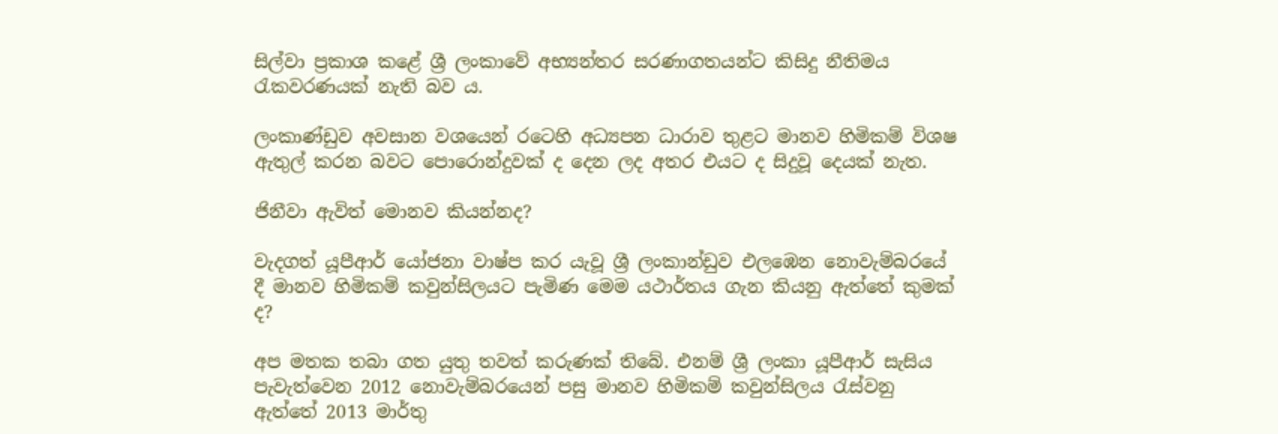සිල්වා ප්‍රකාශ කළේ ශ්‍රී ලංකාවේ අභ්‍යන්තර සරණාගතයන්ට කිසිදු නීතිමය රැකවරණයක් නැති බව ය.

ලංකාණ්ඩුව අවසාන වශයෙන් රටෙහි අධ්‍යපන ධාරාව තුළට මානව හිමිකම් විශෂ ඇතුල් කරන බවට පොරොන්දුවක් ද දෙන ලද අතර එයට ද සිදුවූ දෙයක් නැත.

ජිනීවා ඇවිත් මොනව කියන්නද?

වැදගත් යූපීආර් යෝජනා වාෂ්ප කර යැවූ ශ්‍රී ලංකාන්ඩුව එලඹෙන නොවැම්බරයේ දී මානව හිමිකම් කවුන්සිලයට පැමිණ මෙම යථාර්තය ගැන කියනු ඇත්තේ කුමක් ද?

අප මතක තබා ගත යුතු තවත් කරුණක් තිබේ. එනම් ශ්‍රී ලංකා යූපීආර් සැසිය පැවැත්වෙන 2012 නොවැම්බරයෙන් පසු මානව හිමිකම් කවුන්සිලය රැස්වනු ඇත්තේ 2013 මාර්තු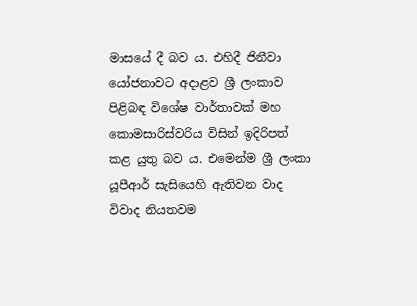මාසයේ දී බව ය. එහිදී ජිනීවා යෝජනාවට අදාළව ශ්‍රී ලංකාව පිළිබඳ විශේෂ වාර්තාවක් මහ කොමසාරිස්වරිය විසින් ඉදිරිපත් කළ යුතු බව ය. එමෙන්ම ශ්‍රී ලංකා යූපීආර් සැසියෙහි ඇතිවන වාද විවාද නියතවම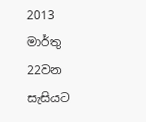2013 මාර්තු 22වන සැසියට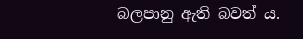බලපානු ඇති බවත් ය.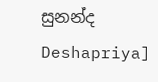සුනන්ද Deshapriya]